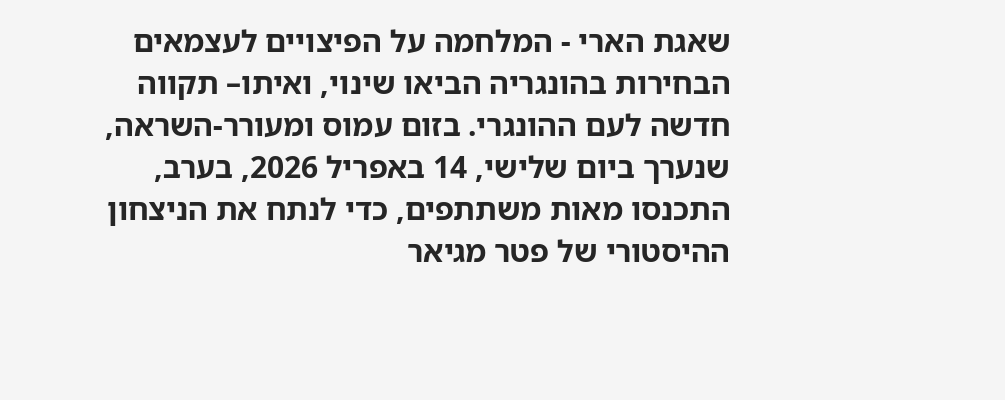שאגת הארי - המלחמה על הפיצויים לעצמאים
הבחירות בהונגריה הביאו שינוי, ואיתו– תקווה חדשה לעם ההונגרי. בזום עמוס ומעורר-השראה, שנערך ביום שלישי, 14 באפריל 2026, בערב, התכנסו מאות משתתפים, כדי לנתח את הניצחון ההיסטורי של פטר מגיאר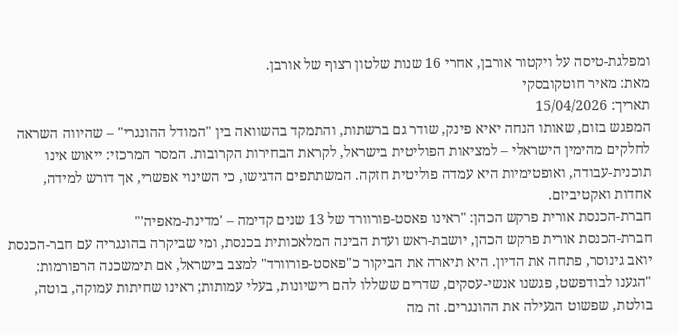ומפלגת-טיסה על ויקטור אורבן, אחרי 16 שנות שלטון רצוף של אורבן.
מאת: מאיר חוטקובסקי
תאריך: 15/04/2026
המפגש בזום, שאותו הנחה יאיא פינק, שודר גם ברשתות, והתמקד בהשוואה בין "המודל ההונגרי" – שהיווה השראה לחלקים מהימין הישראלי – למציאות הפוליטית בישראל, לקראת הבחירות הקרובות. המסר המרכזי: ייאוש אינו תוכנית-עבודה, ואופטימיות היא עמדה פוליטית חזקה. המשתתפים הדגישו, כי השינוי אפשרי, אך דורש למידה, אחדות ואקטיביזם.
חברת-הכנסת אורית פרקש הכהן: "ראינו פאסט-פורוורד של 13 שנים קדימה – 'מדינת-מאפיה'"
חברת-הכנסת אורית פרקש הכהן, יושבת-ראש ועדת הבינה המלאכותית בכנסת, ומי שביקרה בהונגריה עם חבר-הכנסת יואב גינוסר, פתחה את הדיון. היא תיארה את הביקור כ"פאסט-פורוורד" למצב בישראל, אם תימשכנה הרפורמות: "הגענו לבודפשט, פגשנו אנשי-עסקים, שדרים ששללו להם רישיונות, בעלי עמותות; ראינו שחיתות עמוקה, בוטה, בולטת, שפשוט הגעילה את ההונגרים. זה מה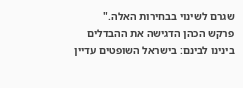שגרם לשינוי בבחירות האלה."
פרקש הכהן הדגישה את ההבדלים בינינו לבינם: בישראל השופטים עדיין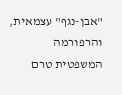"אבן-נגף" עצמאית, והרפורמה המשפטית טרם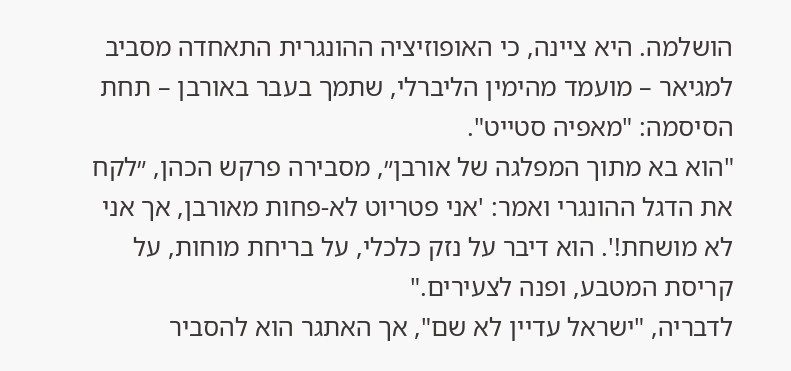הושלמה. היא ציינה, כי האופוזיציה ההונגרית התאחדה מסביב למגיאר – מועמד מהימין הליברלי, שתמך בעבר באורבן – תחת הסיסמה: "מאפיה סטייט".
"הוא בא מתוך המפלגה של אורבן״, מסבירה פרקש הכהן, ״לקח את הדגל ההונגרי ואמר: 'אני פטריוט לא-פחות מאורבן, אך אני לא מושחת!'. הוא דיבר על נזק כלכלי, על בריחת מוחות, על קריסת המטבע, ופנה לצעירים."
לדבריה, "ישראל עדיין לא שם", אך האתגר הוא להסביר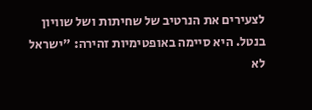לצעירים את הנרטיב של שחיתות ושל שוויון בנטל. היא סיימה באופטימיות זהירה: "ישראל לא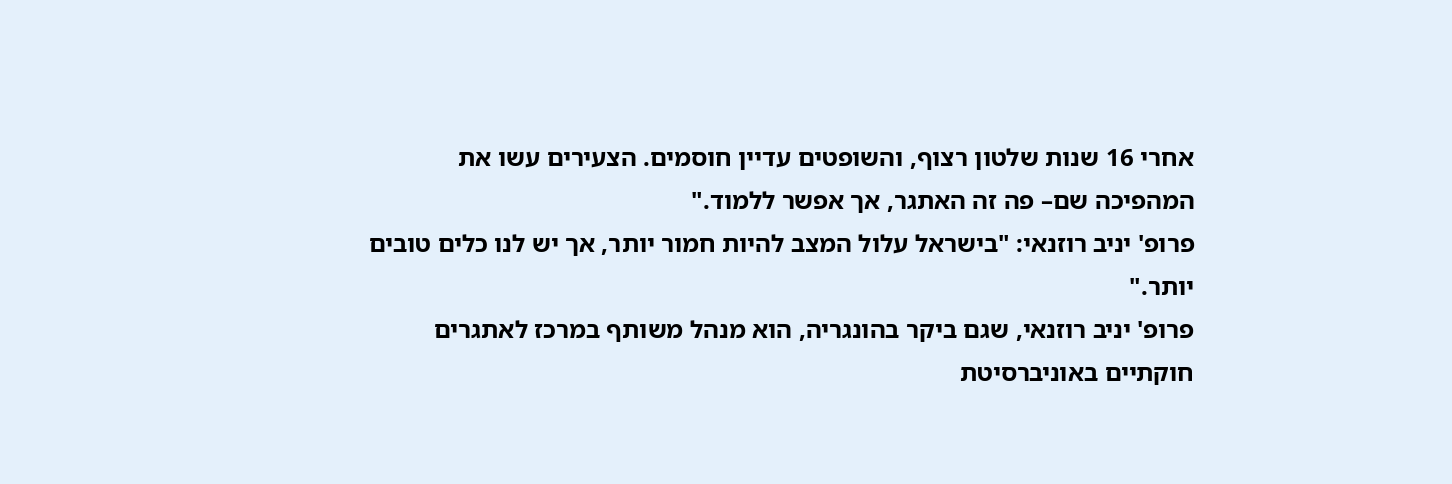אחרי 16 שנות שלטון רצוף, והשופטים עדיין חוסמים. הצעירים עשו את המהפיכה שם– פה זה האתגר, אך אפשר ללמוד."
פרופ' יניב רוזנאי: "בישראל עלול המצב להיות חמור יותר, אך יש לנו כלים טובים יותר."
פרופ' יניב רוזנאי, שגם ביקר בהונגריה, הוא מנהל משותף במרכז לאתגרים חוקתיים באוניברסיטת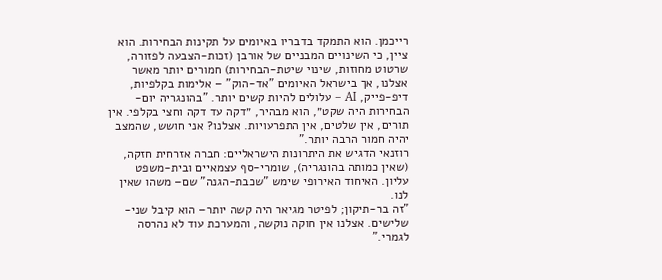רייכמן. הוא התמקד בדבריו באיומים על תקינות הבחירות. הוא ציין, כי השינויים המבניים של אורבן (זכות-הצבעה לפזורה, שרטוט מחוזות, שינוי שיטת-הבחירות) חמורים יותר מאשר אצלנו, אך בישראל האיומים "אד-הוק" – אלימות בקלפיות, דיפ-פייק, AI – עלולים להיות קשים יותר. "בהונגריה יום-הבחירות היה שקט״, הוא מבהיר, ״דקה עד דקה וחצי בקלפי. אין תורים, אין שלטים, אין התפרעויות. אצלנו? אני חושש, שהמצב יהיה חמור הרבה יותר."
רוזנאי הדגיש את היתרונות הישראליים: חברה אזרחית חזקה, (שאין כמותה בהונגריה), שומרי-סף עצמאיים ובית-משפט עליון. האיחוד האירופי שימש "שכבת-הגנה" שם– משהו שאין לנו.
"זה בר-תיקון; לפיטר מגיאר היה קשה יותר– הוא קיבל שני-שלישים. אצלנו אין חוקה נוקשה, והמערכת עוד לא נהרסה לגמרי."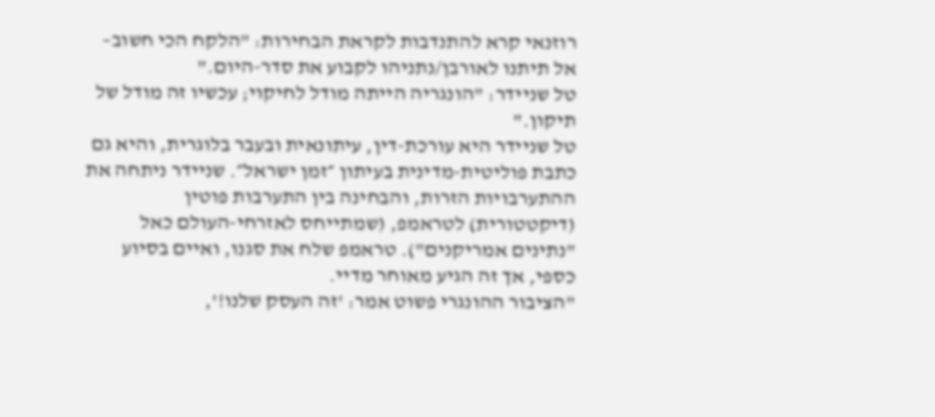רוזנאי קרא להתנדבות לקראת הבחירות: "הלקח הכי חשוב– אל תיתנו לאורבן/נתניהו לקבוע את סדר-היום."
טל שניידר: "הונגריה הייתה מודל לחיקוי; עכשיו זה מודל של תיקון."
טל שניידר היא עורכת-דין, עיתונאית ובעבר בלוגרית, והיא גם כתבת פוליטית-מדינית בעיתון ״זמן ישראל״. שניידר ניתחה את ההתערבויות הזרות, והבחינה בין התערבות פוטין (דיקטטורית) לטראמפ, (שמתייחס לאזרחי-העולם כאל "נתינים אמריקנים"). טראמפ שלח את סגנו, ואיים בסיוע כספי, אך זה הגיע מאוחר מדיי.
"הציבור ההונגרי פשוט אמר: 'זה העסק שלנו!',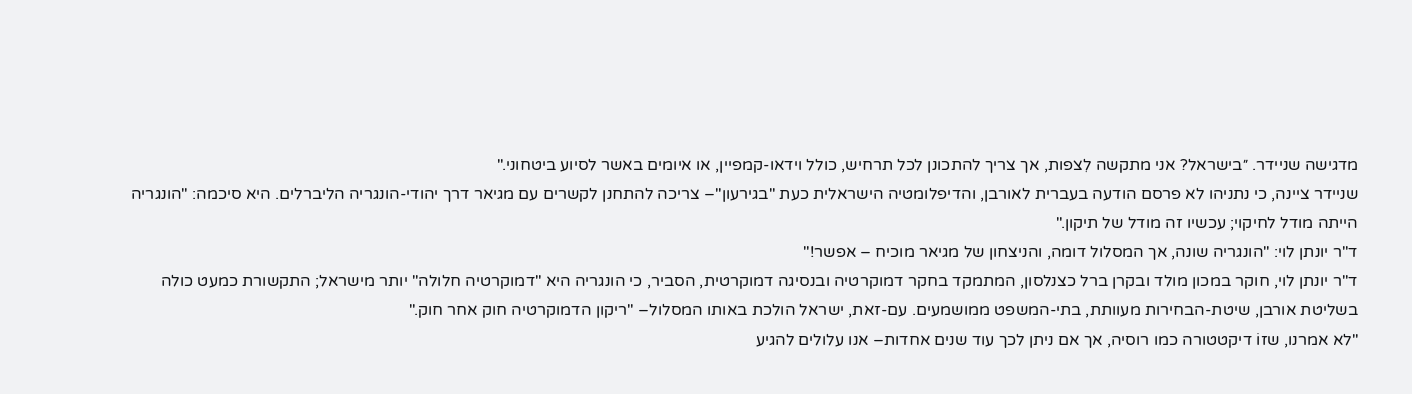מדגישה שניידר. ״בישראל? אני מתקשה לִצפות, אך צריך להתכונן לכל תרחיש, כולל וידאו-קמפיין, או איומים באשר לסיוע ביטחוני."
שניידר ציינה, כי נתניהו לא פרסם הודעה בעברית לאורבן, והדיפלומטיה הישראלית כעת "בגירעון"– צריכה להתחנן לקשרים עם מגיאר דרך יהודי-הונגריה הליברלים. היא סיכמה: "הונגריה הייתה מודל לחיקוי; עכשיו זה מודל של תיקון."
ד"ר יונתן לוי: "הונגריה שונה, אך המסלול דומה, והניצחון של מגיאר מוכיח – אפשר!"
ד"ר יונתן לוי, חוקר במכון מולד ובקרן ברל כצנלסון, המתמקד בחקר דמוקרטיה ובנסיגה דמוקרטית, הסביר, כי הונגריה היא "דמוקרטיה חלולה" יותר מישראל; התקשורת כמעט כולה בשליטת אורבן, שיטת-הבחירות מעוותת, בתי-המשפט ממושמעים. עם-זאת, ישראל הולכת באותו המסלול– "ריקון הדמוקרטיה חוק אחר חוק."
"לא אמרנו, שזוֹ דיקטטורה כמו רוסיה, אך אם ניתן לכך עוד שנים אחדות– אנו עלולים להגיע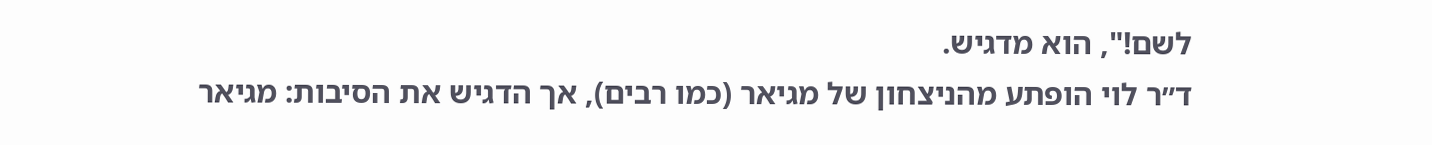לשם!", הוא מדגיש.
ד״ר לוי הופתע מהניצחון של מגיאר (כמו רבים), אך הדגיש את הסיבות: מגיאר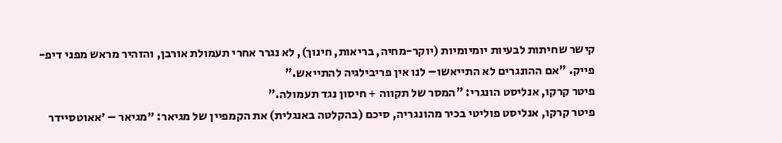קישר שחיתות לבעיות יומיומיות (יוקר-מחיה, בריאות, חינוך), לא נגרר אחרי תעמולת אורבן, והזהיר מראש מפני דיפ-פייק. "אם ההונגרים לא התייאשו– לנו אין פריבילגיה להתייאש."
פיטר קרקו, אנליסט הונגרי: "המסר של תקווה + חיסון נגד תעמולה."
פיטר קרקו, אנליסט פוליטי בכיר מהונגריה, סיכם (בהקלטה באנגלית) את הקמפיין של מגיאר: ״מגיאר – ׳אאוטסיידר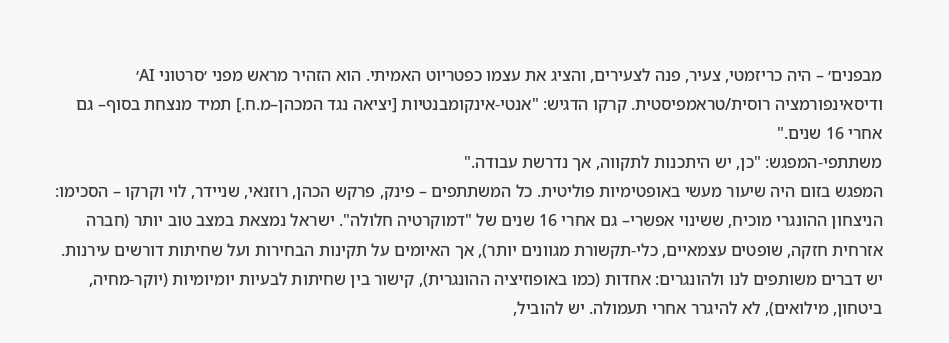מבפנים׳ – היה כריזמטי, צעיר, פנה לצעירים, והציג את עצמו כפטריוט האמיתי. הוא הזהיר מראש מפני ׳סרטוני AI׳ ודיסאינפורמציה רוסית/טראמפיסטית. קרקו הדגיש: "אנטי-אינקומבנטיות [יציאה נגד המכהן–מ.ח.] תמיד מנצחת בסוף– גם אחרי 16 שנים."
משתתפי-המפגש: "כן, יש היתכנות לתקווה, אך נדרשת עבודה."
המפגש בזום היה שיעור מעשי באופטימיות פוליטית. כל המשתתפים – פינק, פרקש הכהן, רוזנאי, שניידר, לוי וקרקו – הסכימו: הניצחון ההונגרי מוכיח, ששינוי אפשרי– גם אחרי 16 שנים של "דמוקרטיה חלולה". ישראל נמצאת במצב טוב יותר (חברה אזרחית חזקה, שופטים עצמאיים, כלי-תקשורת מגוונים יותר), אך האיומים על תקינות הבחירות ועל שחיתות דורשים עירנות.
יש דברים משותפים לנו ולהונגרים: אחדות (כמו באופוזיציה ההונגרית), קישור בין שחיתות לבעיות יומיומיות (יוקר-מחיה, ביטחון, מילואים), לא להיגרר אחרי תעמולה. יש להוביל,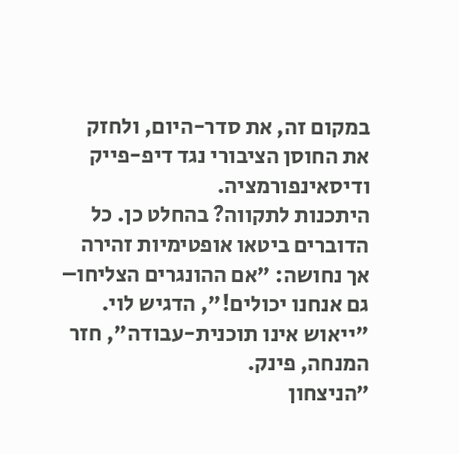במקום זה, את סדר-היום, ולחזק את החוסן הציבורי נגד דיפ-פייק ודיסאינפורמציה.
היתכנות לתקווה? בהחלט כן. כל הדוברים ביטאו אופטימיות זהירה אך נחושה: "אם ההונגרים הצליחו– גם אנחנו יכולים!", הדגיש לוי.
"ייאוש אינו תוכנית-עבודה", חזר המנחה, פינק.
״הניצחון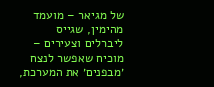של מגיאר – מועמד מהימין, שגייס ליברלים וצעירים – מוכיח שאפשר לנצח ׳מבפנים׳ את המערכת,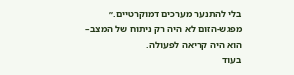בלי להתנער מערכים דמוקרטיים.״
מפגש-הזום לא היה רק ניתוח של המצב– הוא היה קריאה לפעולה.
בעוד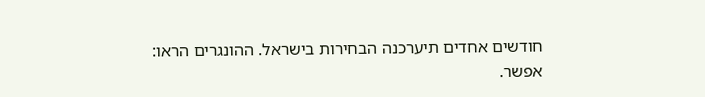חודשים אחדים תיערכנה הבחירות בישראל. ההונגרים הראו: אפשר.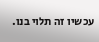עכשיו זה תלוי בנו.